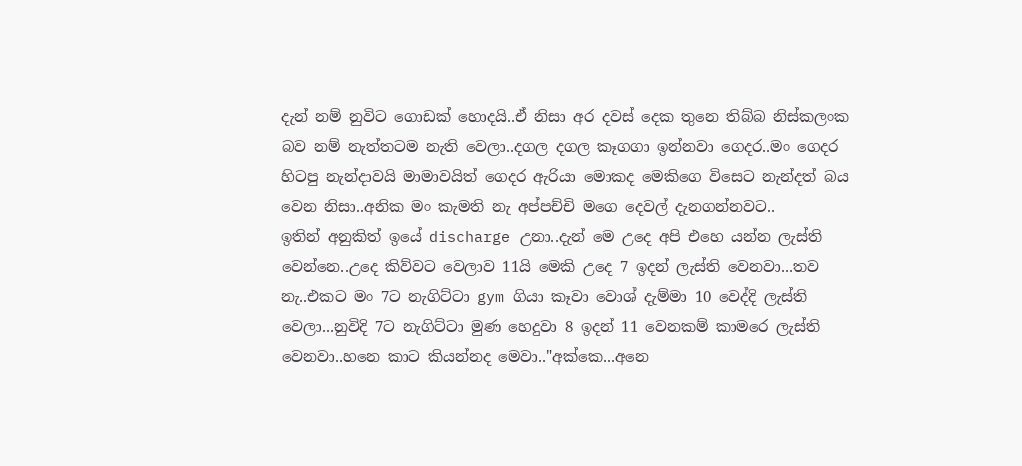දැන් නම් නුවිට ගොඩක් හොදයි..ඒ නිසා අර දවස් දෙක තුනෙ තිබ්බ නිස්කලංක බව නම් නැත්තටම නැති වෙලා..දගල දගල කෑගගා ඉන්නවා ගෙදර..මං ගෙදර හිටපු නැන්දාවයි මාමාවයිත් ගෙදර ඇරියා මොකද මෙකිගෙ විසෙට නැන්දත් බය වෙන නිසා..අනික මං කැමති නැ අප්පච්චි මගෙ දෙවල් දැනගන්නවට..
ඉතින් අනුකිත් ඉයේ discharge උනා..දැන් මෙ උදෙ අපි එහෙ යන්න ලැස්ති වෙන්නෙ..උදෙ කිව්වට වෙලාව 11යි මෙකි උදෙ 7 ඉදන් ලැස්ති වෙනවා...තව නැ..එකට මං 7ට නැගිට්ටා gym ගියා කෑවා වොශ් දැම්මා 10 වෙද්දි ලැස්ති වෙලා...නුවිදි 7ට නැගිට්ටා මුණ හෙදුවා 8 ඉදන් 11 වෙනකම් කාමරෙ ලැස්ති වෙනවා..හනෙ කාට කියන්නද මෙවා.."අක්කෙ...අනෙ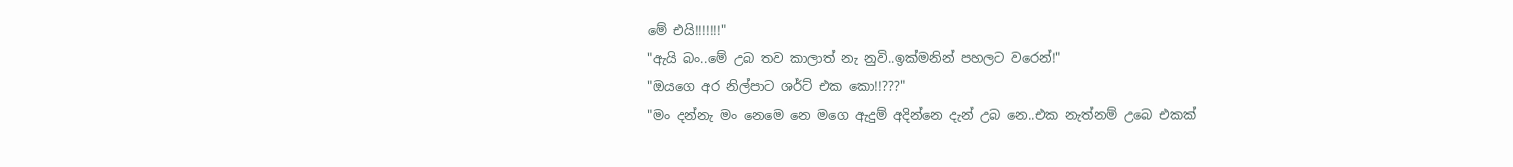මේ එයි!!!!!!!"
"ඇයි බං..මේ උබ තව කාලාත් නැ නුවි..ඉක්මනින් පහලට වරෙන්!"
"ඔයගෙ අර නිල්පාට ශර්ට් එක කො!!???"
"මං දන්නැ මං නෙමෙ නෙ මගෙ ඇදුම් අදින්නෙ දැන් උබ නෙ..එක නැත්නම් උබෙ එකක්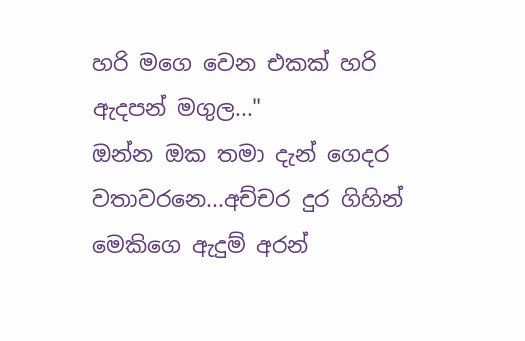හරි මගෙ වෙන එකක් හරි ඇදපන් මගුල..."
ඔන්න ඔක තමා දැන් ගෙදර වතාවරනෙ...අච්චර දුර ගිහින් මෙකිගෙ ඇදුම් අරන්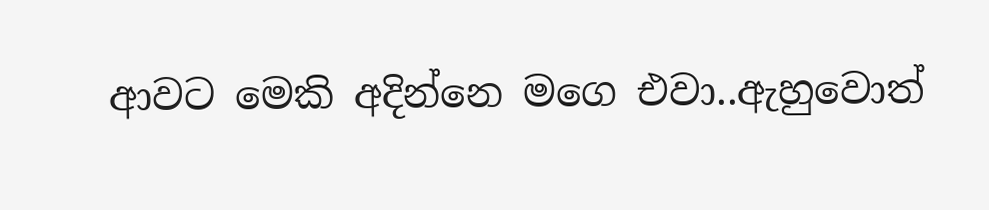ආවට මෙකි අදින්නෙ මගෙ එවා..ඇහුවොත්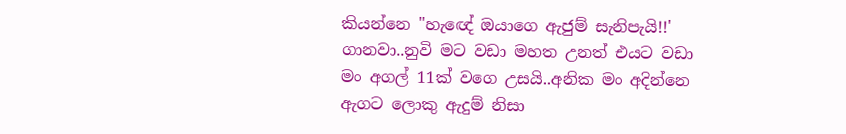කියන්නෙ "හැඥේ ඔයාගෙ ඇජුම් සැනිපැයි!!' ගානවා..නුවි මට වඩා මහත උනත් එයට වඩා මං අගල් 11ක් වගෙ උසයි..අනික මං අදින්නෙ ඇගට ලොකු ඇදුම් නිසා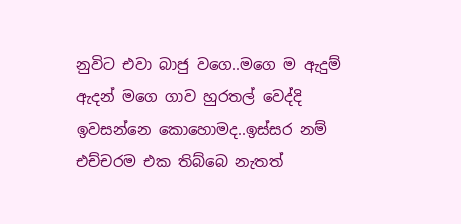නුවිට එවා බාජු වගෙ..මගෙ ම ඇදුම් ඇදන් මගෙ ගාව හුරතල් වෙද්දි ඉවසන්නෙ කොහොමද..ඉස්සර නම් එච්චරම එක තිබ්බෙ නැතත්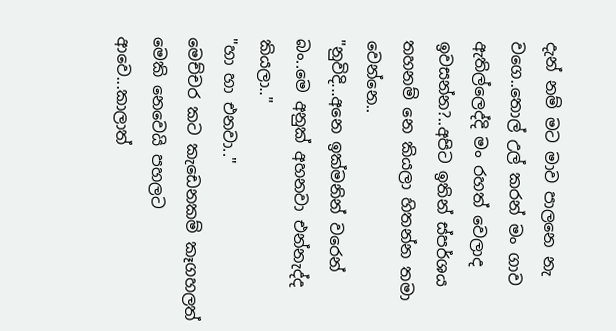දැන් නම් මට මාව පාලනෙ නැ වගෙ..තොල් උල් කරන් මං ගාව ඇතිල්ලෙද්දි මං රහත් වෙලාද ඉවසන්න?..අපිට ඉතින් ස්පර්ශය තහනම් නෙ කියලා හිතන්න තමා වෙන්නෙ..
"නුවිදි...අනෙ ඉක්මනින් වරෙන් බං..මෙ අනුක් අහනවා එන්නැද්ද කියලා.."
"හා හා එනවා.."
මෙච්චර කට කැඩෙනකම් කෑගහලත් මෙකි නෙවෙයි පහලට ආවෙ...කාලාත්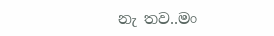නැ තව..මං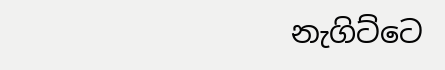නැගිට්ටෙ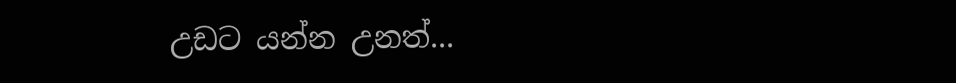උඩට යන්න උනත්...